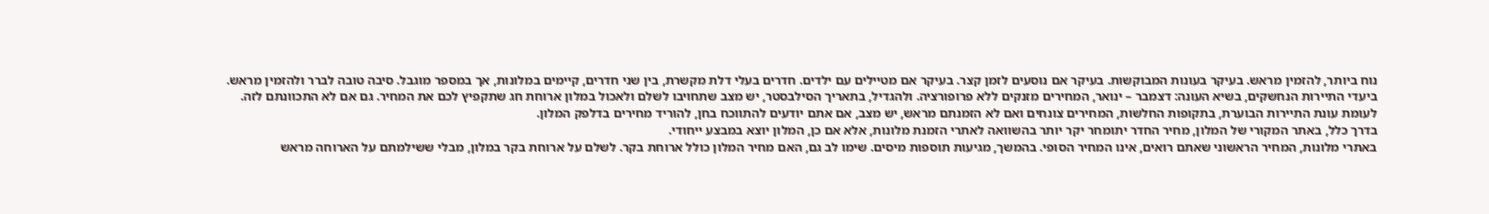נוח ביותר, להזמין מראש. בעיקר בעונות המבוקשות. בעיקר אם נוסעים לזמן קצר. בעיקר אם מטיילים עם ילדים. חדרים בעלי דלת מקשרת, בין שני חדרים, קיימים במלונות, אך במספר מוגבל. סיבה טובה לברר ולהזמין מראש.
ביעדי התיירות הנחשקים, בשיא העונה: דצמבר – ינואר, המחירים מזנקים ללא פרופורציה. ולהגדיל, בתאריך הסילבסטר, יש מצב שתחויבו לשלם ולאכול במלון ארוחת חג שתקפיץ לכם את המחיר. גם אם לא התכוונתם לזה.
לעומת עונת התיירות הבוערת, בתקופות החלשות, המחירים צונחים ואם לא הזמנתם מראש, יש מצב, אם אתם יודעים להתווכח בחן, להוריד מחירים בדלפק המלון.
בדרך כלל, באתר המקורי של המלון, מחיר החדר יתומחר יקר יותר בהשוואה לאתרי הזמנת מלונות, אלא אם כן, המלון יוצא במבצע ייחודי.
באתרי מלונות, המחיר הראשוני שאתם רואים, אינו המחיר הסופי. בהמשך, מגיעות תוספות מיסים. שימו לב גם, האם מחיר המלון כולל ארוחת בקר. לשלם על ארוחת בקר במלון, מבלי ששילמתם על הארוחה מראש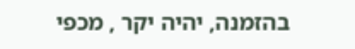בהזמנה, יהיה יקר , מכפי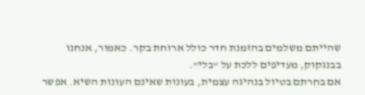שהייתם משלמים בהזמנת חדר כולל ארוחת בקר. כאמור, אנחנו בבנגקוק, מעדיפים ללכת על "בלי".
אם בחרתם בטיול בנהיגה עצמית, בעונות שאינם העונות השיא. אפשר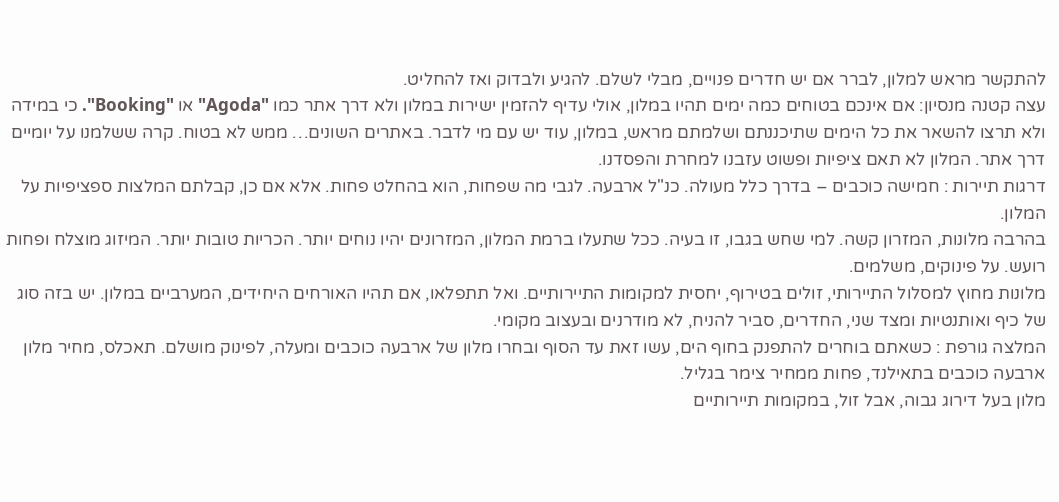להתקשר מראש למלון, לברר אם יש חדרים פנויים, מבלי לשלם. להגיע ולבדוק ואז להחליט.
עצה קטנה מנסיון: אם אינכם בטוחים כמה ימים תהיו במלון, אולי עדיף להזמין ישירות במלון ולא דרך אתר כמו "Agoda" או "Booking". כי במידה ולא תרצו להשאר את כל הימים שתיכננתם ושלמתם מראש, במלון, עוד יש עם מי לדבר. באתרים השונים… ממש לא בטוח. קרה ששלמנו על יומיים דרך אתר. המלון לא תאם ציפיות ופשוט עזבנו למחרת והפסדנו.
דרגות תיירות : חמישה כוכבים – בדרך כלל מעולה. כנ"ל ארבעה. לגבי מה שפחות, הוא בהחלט פחות. אלא אם כן, קבלתם המלצות ספציפיות על המלון.
בהרבה מלונות, המזרון קשה. למי שחש בגבו, זו בעיה. ככל שתעלו ברמת המלון, המזרונים יהיו נוחים יותר. הכריות טובות יותר. המיזוג מוצלח ופחות רועש. על פינוקים, משלמים.
מלונות מחוץ למסלול התיירותי, זולים בטירוף, יחסית למקומות התיירותיים. ואל תתפלאו, אם תהיו האורחים היחידים, המערביים במלון. יש בזה סוג של כיף ואותנטיות ומצד שני, החדרים, סביר להניח, לא מודרנים ובעצוב מקומי.
המלצה גורפת : כשאתם בוחרים להתפנק בחוף הים, עשו זאת עד הסוף ובחרו מלון של ארבעה כוכבים ומעלה, לפינוק מושלם. תאכלס, מחיר מלון ארבעה כוכבים בתאילנד, פחות ממחיר צימר בגליל.
מלון בעל דירוג גבוה, אבל זול, במקומות תיירותיים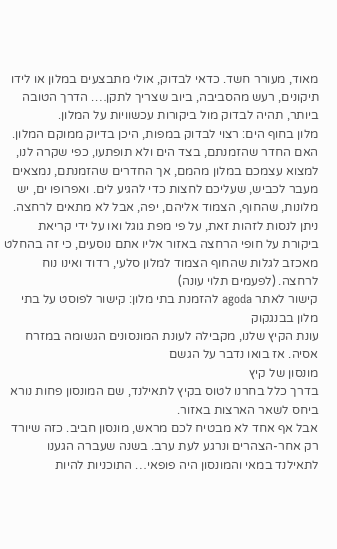מאוד, מעורר חשד. כדאי לבדוק, אולי מתבצעים במלון או לידו תיקונים, רעש מהסביבה, ביוב שצריך לתקן…. הדרך הטובה ביותר, תהיה לבדוק מול ביקורות עכשוויות על המלון.
מלון בחוף הים: רצוי לבדוק במפות, היכן בדיוק ממוקם המלון. האם החדר שהזמנתם, בצד הים ולא תופתעו, כפי שקרה לנו, למצוא עצמכם במלון מהמם, אך החדרים שהזמנתם, נמצאים מעבר לכביש, שעליכם לחצות כדי להגיע לים. ואפרופו ים, יש מלונות, שהחוף, הצמוד אליהם, יפה, אבל לא מתאים לרחצה. ניתן לנסות לזהות זאת, על פי מפת גוגל ואו על ידי קריאת ביקורת על חופי הרחצה באזור אליו אתם נוסעים, כי זה בהחלט מאכזב לגלות שהחוף הצמוד למלון סלעי, רדוד ואינו נוח לרחצה. (לפעמים תלוי עונה)
קישור לאתר agoda להזמנת בתי מלון: קישור לפוסט על בתי מלון בבנגקוק
עונת הקיץ שלנו, מקבילה לעונת המונסונים הגשומה במזרח אסיה. אז בואו נדבר על הגשם
מונסון של קיץ
בדרך כלל בחרנו לטוס בקיץ לתאילנד, שם המונסון פחות נורא ביחס לשאר הארצות באזור.
אבל אף אחד לא מבטיח לכם מראש, מונסון חביב. כזה שיורד רק אחר-הצהרים ונרגע לעת ערב. בשנה שעברה הגענו לתאילנד במאי והמונסון היה פופאי… התוכניות להיות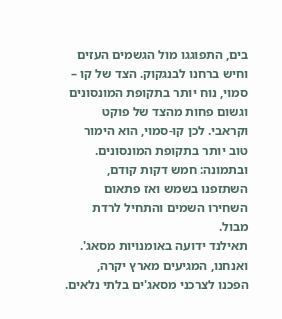בים, התפוגגו מול הגשמים העזים וחיש ברחנו לבנגקוק. הצד של קו – סמוי, נוח יותר בתקופת המונסונים וגשום פחות מהצד של פוקט וקראבי. לכן קו-סמוי, הוא הימור טוב יותר בתקופת המונסונים.
ובתמונה: חמש דקות קודם, השתזפנו בשמש ואז פתאום השחירו השמים והתחיל לרדת מבול.
תאילנד ידועה באומנויות מסאג'. ואנחנו, המגיעים מארץ יקרה, הפכנו לצרכני מסאג'ים בלתי נלאים.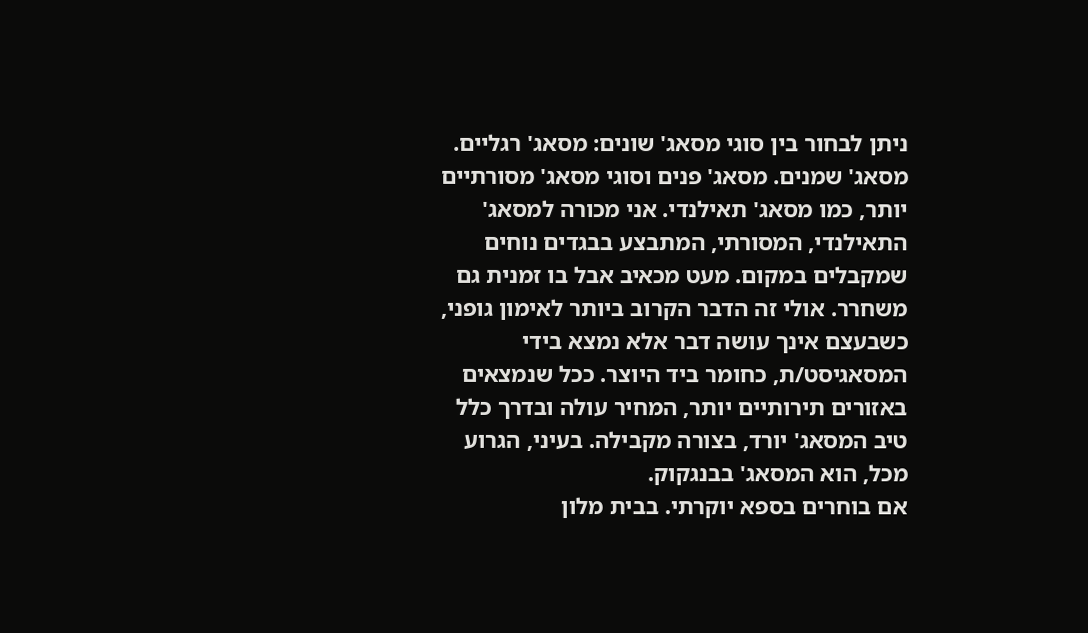ניתן לבחור בין סוגי מסאג' שונים: מסאג' רגליים. מסאג' שמנים. מסאג' פנים וסוגי מסאג' מסורתיים יותר, כמו מסאג' תאילנדי. אני מכורה למסאג' התאילנדי, המסורתי, המתבצע בבגדים נוחים שמקבלים במקום. מעט מכאיב אבל בו זמנית גם משחרר. אולי זה הדבר הקרוב ביותר לאימון גופני, כשבעצם אינך עושה דבר אלא נמצא בידי המסאגיסט/ת, כחומר ביד היוצר. ככל שנמצאים באזורים תירותיים יותר, המחיר עולה ובדרך כלל טיב המסאג' יורד, בצורה מקבילה. בעיני, הגרוע מכל, הוא המסאג' בבנגקוק.
אם בוחרים בספא יוקרתי. בבית מלון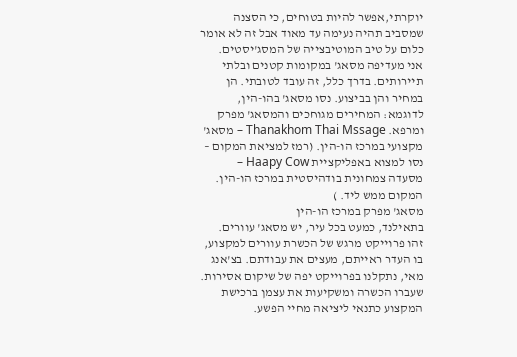יוקרתי,אפשר להיות בטוחים, כי הסצנה שמסביב תהיה נעימה עד מאוד אבל זה לא אומר כלום על טיב המוטיבצייה של המסג'יסטים.
אני מעדיפה מסאג' במקומות קטנים ובלתי תיירותים. בדרך כלל, זה עובד לטובתי. הן במחיר והן בביצוע. נסו מסאג' בהו-הין, לדוגמא: המחירים מגוחכים והמסאג' מפרק ומרפא. Thanakhom Thai Mssage – מסאג' מקצועי במרכז הו-הין. (רמז למציאת המקום – נסו למצוא באפליקציית Haapy Cow – מסעדה צמחונית בודהיסטית במרכז הו-הין. המקום ממש ליד. )
מסאג' מפרק במרכז הו-הין
בתאילנד, כמעט בכל עיר, יש מסאג' עוורים. זהו פרוייקט מרגש של הכשרת עוורים למקצוע, בו העדר ראייתם, מעצים את עבודתם. בצ'אנג מאי, נתקלנו בפרוייקט יפה של שיקום אסירות. שעברו הכשרה ומשקיעות את עצמן ברכישת המקצוע כתנאי ליציאה מחיי הפשע.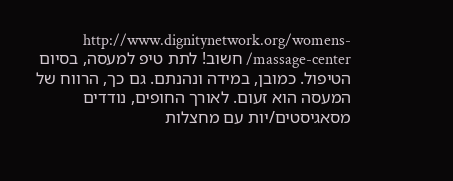http://www.dignitynetwork.org/womens-massage-center/ חשוב! לתת טיפ למעסה, בסיום הטיפול. כמובן, במידה ונהנתם. גם כך, הרווח של המעסה הוא זעום. לאורך החופים, נודדים מסאגיסטים/יות עם מחצלות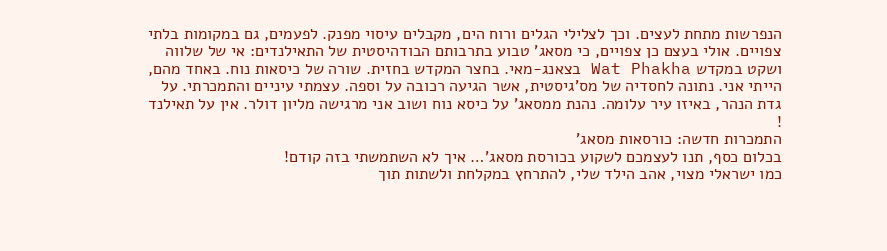הנפרשות מתחת לעצים. וכך לצלילי הגלים ורוח הים, מקבלים עיסוי מפנק. לפעמים, גם במקומות בלתי צפויים. אולי בעצם כן צפויים, כי מסאג' טבוע בתרבותם הבודהיסטית של התאילנדים: אי של שלווה ושקט במקדש Wat Phakha בצאנג-מאי. בחצר המקדש בחזית. שורה של כיסאות נוח. באחד מהם, הייתי אני. נתונה לחסדיה של מס'גיסטית, אשר הגיעה רכובה על וספה. עצמתי עיניים והתמכרתי. על גדת הנהר, באיזו עיר עלומה. נהנת ממסאג' על כיסא נוח ושוב אני מרגישה מליון דולר. אין על תאילנד !
התמכרות חדשה: כורסאות מסאג'
בכלום כסף, תנו לעצמכם לשקוע בכורסת מסאג'… איך לא השתמשתי בזה קודם!
כמו ישראלי מצוי, אהב הילד שלי, להתרחץ במקלחת ולשתות תוך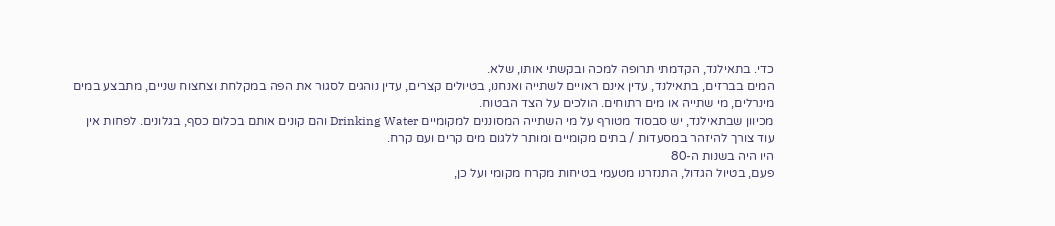כדי. בתאילנד, הקדמתי תרופה למכה ובקשתי אותו, שלא.
המים בברזים, בתאילנד, עדין אינם ראויים לשתייה ואנחנו, בטיולים קצרים, עדין נוהגים לסגור את הפה במקלחת וצחצוח שניים, מתבצע במים מינרלים, מי שתייה או מים רתוחים. הולכים על הצד הבטוח.
מכיוון שבתאילנד, יש סבסוד מטורף על מי השתייה המסוננים למקומיים Drinking Water והם קונים אותם בכלום כסף, בגלונים. לפחות אין עוד צורך להיזהר במסעדות / בתים מקומיים ומותר ללגום מים קרים ועם קרח.
היו היה בשנות ה-80
פעם, בטיול הגדול, התנזרנו מטעמי בטיחות מקרח מקומי ועל כן,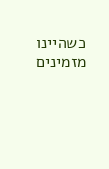כשהיינו מזמינים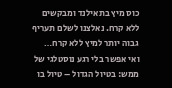כוס מיץ בתאילנד ומבקשים ללא קרח. נאלצנו לשלם תעריף גבוה יותר למיץ ללא קרח…
ואי אפשר בלי רגע נוסטלגי של ממש: בטיול הגדול – טיול בו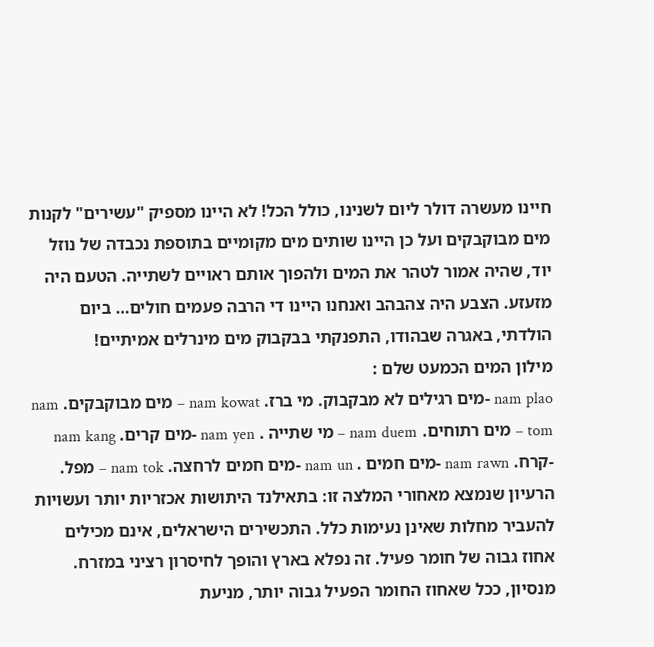חיינו מעשרה דולר ליום לשנינו, כולל הכל! לא היינו מספיק "עשירים" לקנות מים מבוקבקים ועל כן היינו שותים מים מקומיים בתוספת נכבדה של נוזל יוד, שהיה אמור לטהר את המים ולהפוך אותם ראויים לשתייה. הטעם היה מזעזע. הצבע היה צהבהב ואנחנו היינו די הרבה פעמים חולים… ביום הולדתי, באגרה שבהודו, התפנקתי בבקבוק מים מינרלים אמיתיים!
מילון המים הכמעט שלם :
nam plao -מים רגילים לא מבקבוק. מי ברז. nam kowat – מים מבוקבקים. nam tom – מים רתוחים. nam duem – מי שתייה . nam yen -מים קרים. nam kang -קרח. nam rawn -מים חמים . nam un -מים חמים לרחצה. nam tok – מפל.
הרעיון שנמצא מאחורי המלצה זו: בתאילנד היתושות אכזריות יותר ועשויות להעביר מחלות שאינן נעימות כלל. התכשירים הישראלים, אינם מכילים אחוז גבוה של חומר פעיל. זה נפלא בארץ והופך לחיסרון רציני במזרח.
מנסיון, ככל שאחוז החומר הפעיל גבוה יותר, מניעת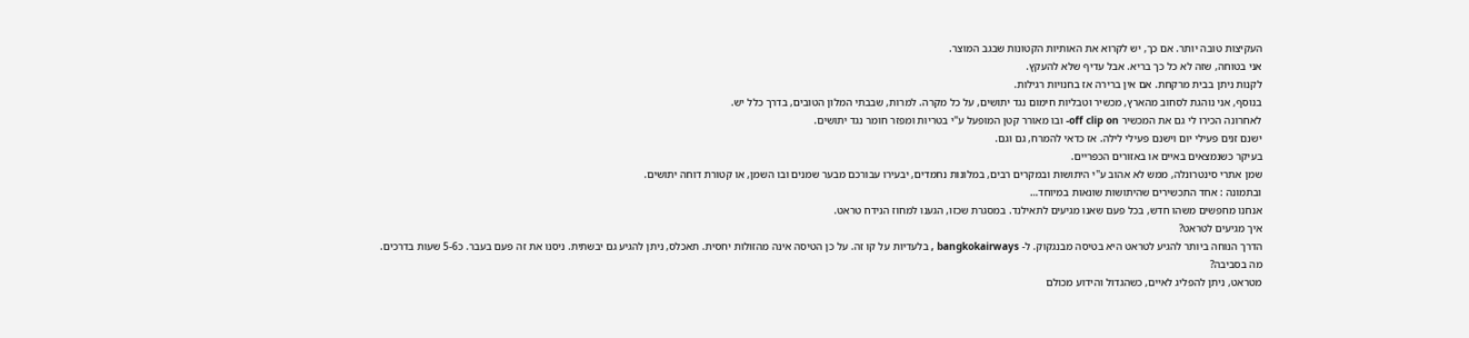העקיצות טובה יותר. אם כך, יש לקרוא את האותיות הקטונות שבגב המוצר.
אני בטוחה, שזה לא כל כך בריא. אבל עדיף שלא להעקץ.
לקנות ניתן בבית מרקחת. אם אין ברירה אז בחנויות רגילות.
בנוסף, אני נוהגת לסחוב מהארץ, מכשיר וטבליות חימום נגד יתושים, על כל מקרה. למרות, שבבתי המלון הטובים, בדרך כלל יש.
לאחרונה הכירו לי גם את המכשיר off clip on- ובו מאורר קטן המופעל ע"י בטריות ומפזר חומר נגד יתושים.
ישנם זנים פעילי יום וישנם פעילי לילה. אז כדאי להמרח, גם וגם.
בעיקר כשנמצאים באיים או באזורים הכפריים.
שמן אתרי סינטרונלה, ממש לא אהוב ע"י היתושות ובמקרים רבים, במלונות נחמדים, יבעירו עבורכם מבער שמנים ובו השמן, או קטורת דוחה יתושים.
ובתמונה : אחד התכשירים שהיתושות שונאות במיוחד…
אנחנו מחפשים משהו חדש, בכל פעם שאנו מגיעים לתאילנד. במסגרת שכזו, הגענו למחוז הנידח טראט.
איך מגיעים לטראט?
הדרך הנוחה ביותר להגיע לטראט היא בטיסה מבנגקוק. ל- bangkokairways , בלעדיות על קו זה. על כן הטיסה אינה מהזולות יחסית. תאכלס, ניתן להגיע גם יבשתית. ניסנו את זה פעם בעבר. כ5-6 שעות בדרכים.
מה בסביבה?
מטראט, ניתן להפליג לאיים, כשהגדול והידוע מכולם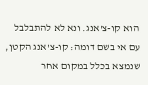הוא קו-צ'אנג. ונא לא להתבלבל עם אי בשם דומה: קו-צ'אנג הקטן, שנמצא בכלל במקום אחר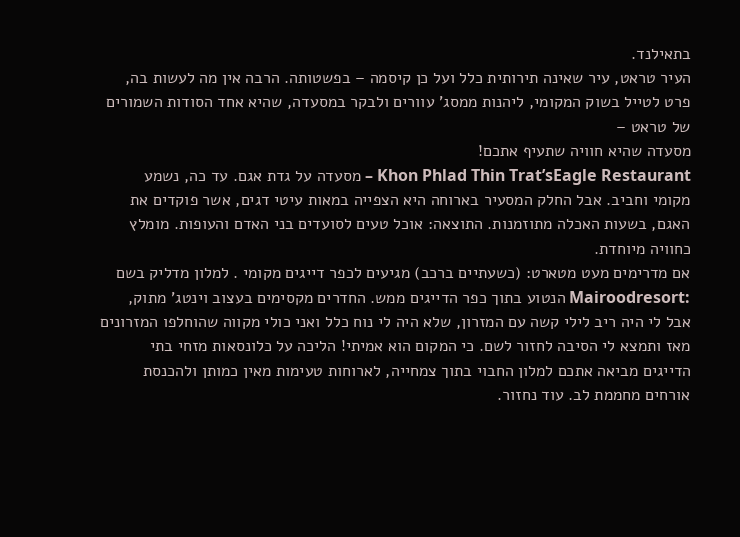בתאילנד.
העיר טראט, עיר שאינה תירותית כלל ועל כן קיסמה – בפשטותה. הרבה אין מה לעשות בה, פרט לטייל בשוק המקומי, ליהנות ממסג' עוורים ולבקר במסעדה, שהיא אחד הסודות השמורים של טראט –
מסעדה שהיא חוויה שתעיף אתכם!
Khon Phlad Thin Trat’sEagle Restaurant – מסעדה על גדת אגם. עד כה, נשמע מקומי וחביב. אבל החלק המסעיר בארוחה היא הצפייה במאות עיטי דגים, אשר פוקדים את האגם, בשעות האכלה מתוזמנות. התוצאה: אוכל טעים לסועדים בני האדם והעופות. מומלץ כחוויה מיוחדת.
אם מדרימים מעט מטארט: (כשעתיים ברכב) מגיעים לכפר דייגים מקומי . למלון מדליק בשם :Mairoodresort הנטוע בתוך כפר הדייגים ממש. החדרים מקסימים בעצוב וינטג' מתוק, אבל לי היה ריב לילי קשה עם המזרון, שלא היה לי נוח כלל ואני כולי מקווה שהוחלפו המזרונים מאז ותמצא לי הסיבה לחזור לשם. כי המקום הוא אמיתי! הליכה על כלונסאות מזחי בתי הדייגים מביאה אתכם למלון החבוי בתוך צמחייה, לארוחות טעימות מאין כמותן ולהכנסת אורחים מחממת לב. עוד נחזור.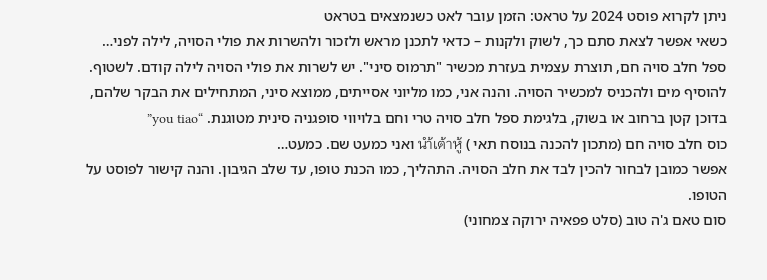ניתן לקרוא פוסט 2024 על טראט: הזמן עובר לאט כשנמצאים בטראט
כשאי אפשר לצאת סתם כך, לשוק ולקנות – כדאי לתכנן מראש ולזכור ולהשרות את פולי הסויה, לילה לפני…
ספל חלב סויה חם, תוצרת עצמית בעזרת מכשיר "תרמוס סיני". יש לשרות את פולי הסויה לילה קודם. לשטוף. להוסיף מים ולהכניס למכשיר הסויה. והנה אני, כמו מליוני אסייתים, ממוצא סיני, המתחילים את הבקר שלהם, בדוכן קטן ברחוב או בשוק, בלגימת ספל חלב סויה טרי וחם בלויווי סופגניה סינית מטוגנת. “you tiao”
כוס חלב סויה חם (מתכון להכנה בנוסח תאי ) นำ้เต้าหู้ ואני כמעט שם. כמעט…
אפשר כמובן לבחור להכין לבד את חלב הסויה. התהליך, כמו הכנת טופו, עד שלב הגיבון. והנה קישור לפוסט על הטופו.
סום טאם ג'ה טוב (סלט פפאיה ירוקה צמחוני)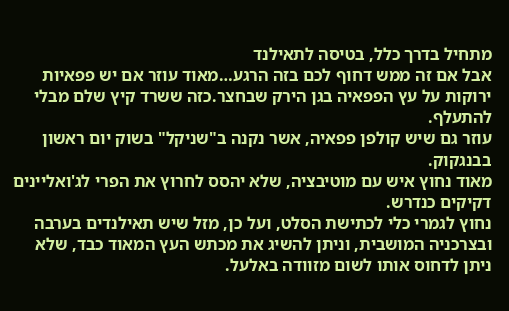מתחיל בדרך כלל, בטיסה לתאילנד
אבל אם זה ממש דחוף לכם בזה הרגע…מאוד עוזר אם יש פפאיות ירוקות על עץ הפפאיה בגן הירק שבחצר.כזה ששרד קיץ שלם מבלי להתעלף.
עוזר גם שיש קולפן פפאיה, אשר נקנה ב"שניקל" בשוק יום ראשון בבנגקוק.
מאוד נחוץ איש עם מוטיבציה, שלא יהסס לחרוץ את הפרי לג'ואליינים דקיקים כנדרש.
נחוץ לגמרי כלי לכתישת הסלט, ועל כן, מזל שיש תאילנדים בערבה ובצרכניה המושבית, וניתן להשיג את מכתש העץ המאוד כבד, שלא ניתן לדחוס אותו לשום מזוודה באלעל.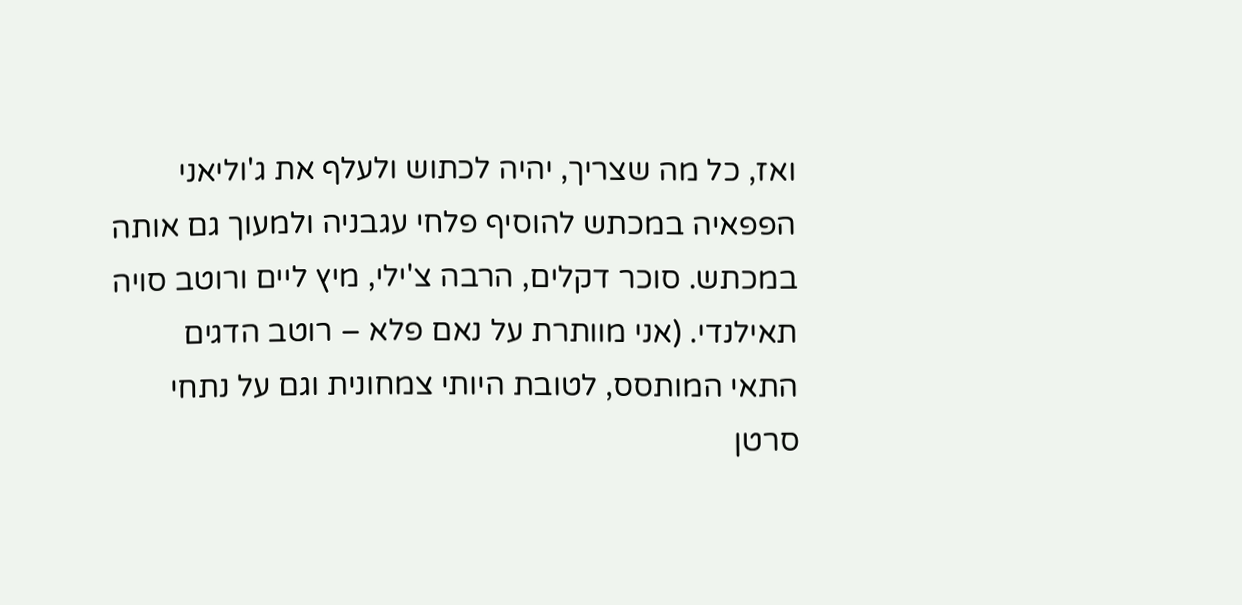ואז, כל מה שצריך, יהיה לכתוש ולעלף את ג'וליאני הפפאיה במכתש להוסיף פלחי עגבניה ולמעוך גם אותה במכתש. סוכר דקלים, הרבה צ'ילי, מיץ ליים ורוטב סויה תאילנדי. (אני מוותרת על נאם פלא – רוטב הדגים התאי המותסס, לטובת היותי צמחונית וגם על נתחי סרטן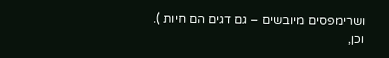ושרימפסים מיובשים – גם דגים הם חיות ). וכן,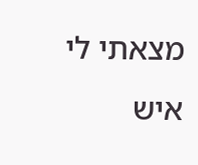מצאתי לי איש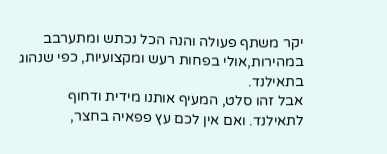יקר משתף פעולה והנה הכל נכתש ומתערבב במהירות,אולי בפחות רעש ומקצועיות, כפי שנהוג בתאילנד.
אבל זהו סלט, המעיף אותנו מידית ודחוף לתאילנד. ואם אין לכם עץ פפאיה בחצר,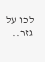לכו על גזר..